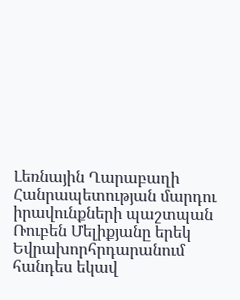Լեռնային Ղարաբաղի Հանրապետության մարդու իրավունքների պաշտպան Ռուբեն Մելիքյանը երեկ Եվրախորհրդարանում հանդես եկավ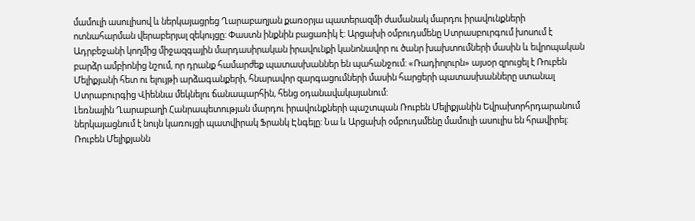մամուլի ասուլիսով և ներկայացրեց Ղարաբաղյան քառօրյա պատերազմի ժամանակ մարդու իրավունքների ոտնահարման վերաբերյալ զեկույցը: Փաստն ինքնին բացառիկ է: Արցախի օմբուդսմենը Ստրասբուրգում խոսում է Ադրբեջանի կողմից միջազգային մարդասիրական իրավունքի կանոնավոր ու ծանր խախտումների մասին և եվրոպական բարձր ամբիոնից նշում, որ դրանք համարժեք պատասխաններ են պահանջում: «Ռադիոլուրն» այսօր զրուցել է Ռուբեն Մելիքյանի հետ ու ելույթի արձագանքերի, հնարավոր զարգացումների մասին հարցերի պատասխանները ստանալ Ստրաբուրգից Վիեննա մեկնելու ճանապարհին, հենց օդանավակայանում:
Լեռնային Ղարաբաղի Հանրապետության մարդու իրավունքների պաշտպան Ռուբեն Մելիքյանին Եվրախորհրդարանում ներկայացնում է նույն կառույցի պատվիրակ Ֆրանկ Էնգելը: Նա և Արցախի օմբուդսմենը մամուլի ասուլիս են հրավիրել: Ռուբեն Մելիքյանն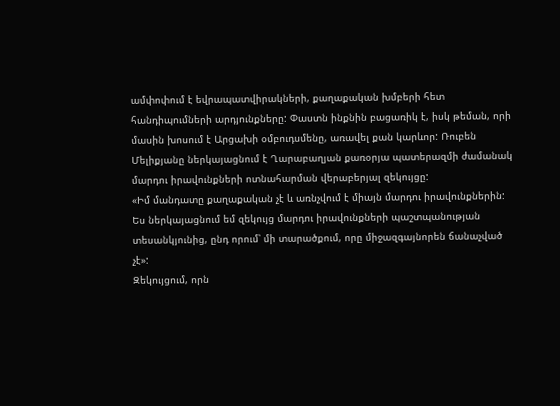ամփոփում է եվրապատվիրակների, քաղաքական խմբերի հետ հանդիպումների արդյունքները: Փաստն ինքնին բացառիկ է, իսկ թեման, որի մասին խոսում է Արցախի օմբուդսմենը, առավել քան կարևոր: Ռուբեն Մելիքյանը ներկայացնում է Ղարաբաղյան քառօրյա պատերազմի ժամանակ մարդու իրավունքների ոտնահարման վերաբերյալ զեկույցը:
«Իմ մանդատը քաղաքական չէ և առնչվում է միայն մարդու իրավունքներին: Ես ներկայացնում եմ զեկույց մարդու իրավունքների պաշտպանության տեսանկյունից, ընդ որում՝ մի տարածքում, որը միջազգայնորեն ճանաչված չէ»:
Զեկույցում, որն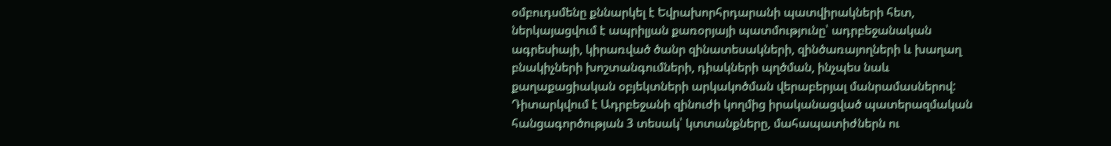օմբուդսմենը քննարկել է Եվրախորհրդարանի պատվիրակների հետ, ներկայացվում է ապրիլյան քառօրյայի պատմությունը՝ ադրբեջանական ագրեսիայի, կիրառված ծանր զինատեսակների, զինծառայողների և խաղաղ բնակիչների խոշտանգումների, դիակների պղծման, ինչպես նաև քաղաքացիական օբյեկտների արկակոծման վերաբերյալ մանրամասներով: Դիտարկվում է Ադրբեջանի զինուժի կողմից իրականացված պատերազմական հանցագործության 3 տեսակ՝ կտտանքները, մահապատիժներն ու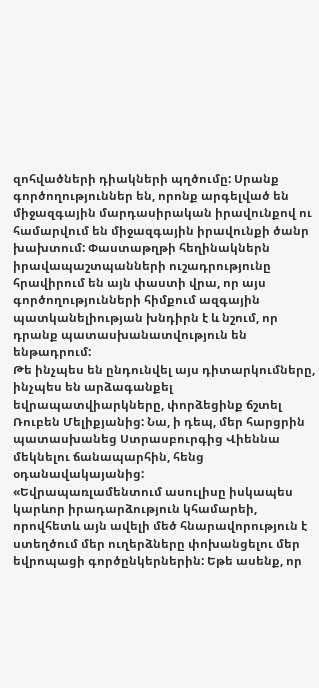զոհվածների դիակների պղծումը: Սրանք գործողություններ են, որոնք արգելված են միջազգային մարդասիրական իրավունքով ու համարվում են միջազգային իրավունքի ծանր խախտում: Փաստաթղթի հեղինակներն իրավապաշտպանների ուշադրությունը հրավիրում են այն փաստի վրա, որ այս գործողությունների հիմքում ազգային պատկանելիության խնդիրն է և նշում, որ դրանք պատասխանատվություն են ենթադրում:
Թե ինչպես են ընդունվել այս դիտարկումները, ինչպես են արձագանքել եվրապատվիարկները, փորձեցինք ճշտել Ռուբեն Մելիքյանից: Նա, ի դեպ, մեր հարցրին պատասխանեց Ստրասբուրգից Վիեննա մեկնելու ճանապարհին, հենց օդանավակայանից:
«Եվրապառլամենտում ասուլիսը իսկապես կարևոր իրադարձություն կհամարեի, որովհետև այն ավելի մեծ հնարավորություն է ստեղծում մեր ուղերձները փոխանցելու մեր եվրոպացի գործընկերներին: Եթե ասենք, որ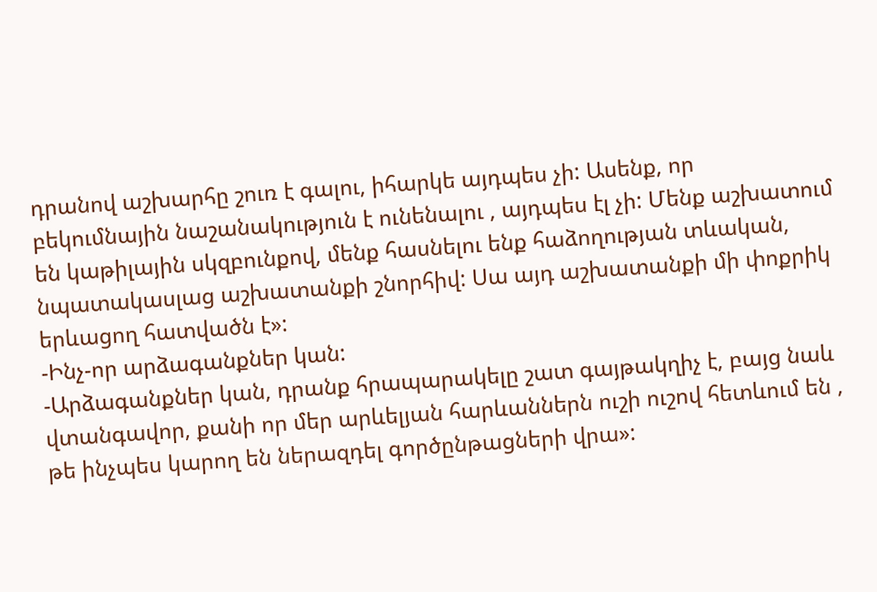դրանով աշխարհը շուռ է գալու, իհարկե այդպես չի: Ասենք, որ բեկումնային նաշանակություն է ունենալու , այդպես էլ չի: Մենք աշխատում են կաթիլային սկզբունքով, մենք հասնելու ենք հաձողության տևական, նպատակասլաց աշխատանքի շնորհիվ: Սա այդ աշխատանքի մի փոքրիկ երևացող հատվածն է»:
-Ինչ-որ արձագանքներ կան:
-Արձագանքներ կան, դրանք հրապարակելը շատ գայթակղիչ է, բայց նաև վտանգավոր, քանի որ մեր արևելյան հարևաններն ուշի ուշով հետևում են , թե ինչպես կարող են ներազդել գործընթացների վրա»: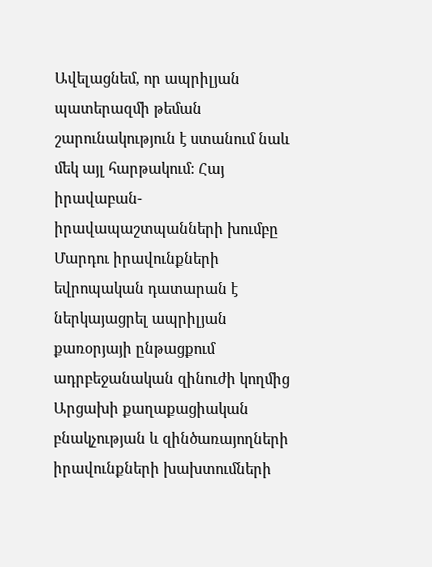Ավելացնեմ, որ ապրիլյան պատերազմի թեման շարունակություն է ստանում նաև մեկ այլ հարթակում: Հայ իրավաբան-իրավապաշտպանների խումբը Մարդու իրավունքների եվրոպական դատարան է ներկայացրել ապրիլյան քառօրյայի ընթացքում ադրբեջանական զինուժի կողմից Արցախի քաղաքացիական բնակչության և զինծառայողների իրավունքների խախտումների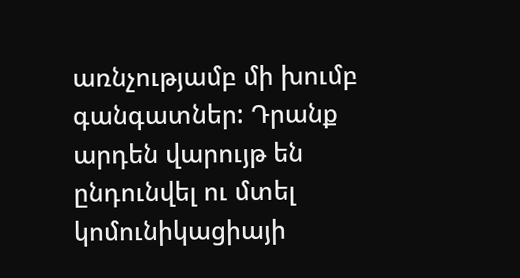առնչությամբ մի խումբ գանգատներ: Դրանք արդեն վարույթ են ընդունվել ու մտել կոմունիկացիայի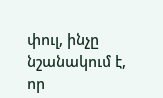փուլ, ինչը նշանակում է, որ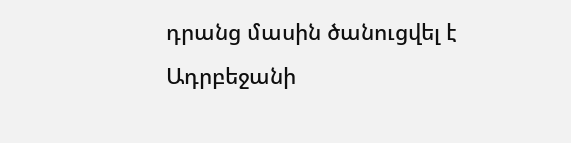դրանց մասին ծանուցվել է Ադրբեջանի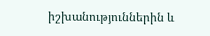իշխանություններին և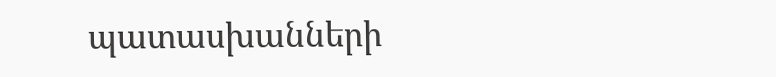պատասխանների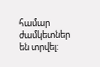համար ժամկետներ են տրվել: